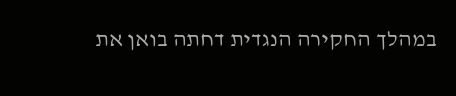במהלך החקירה הנגדית דחתה בואן את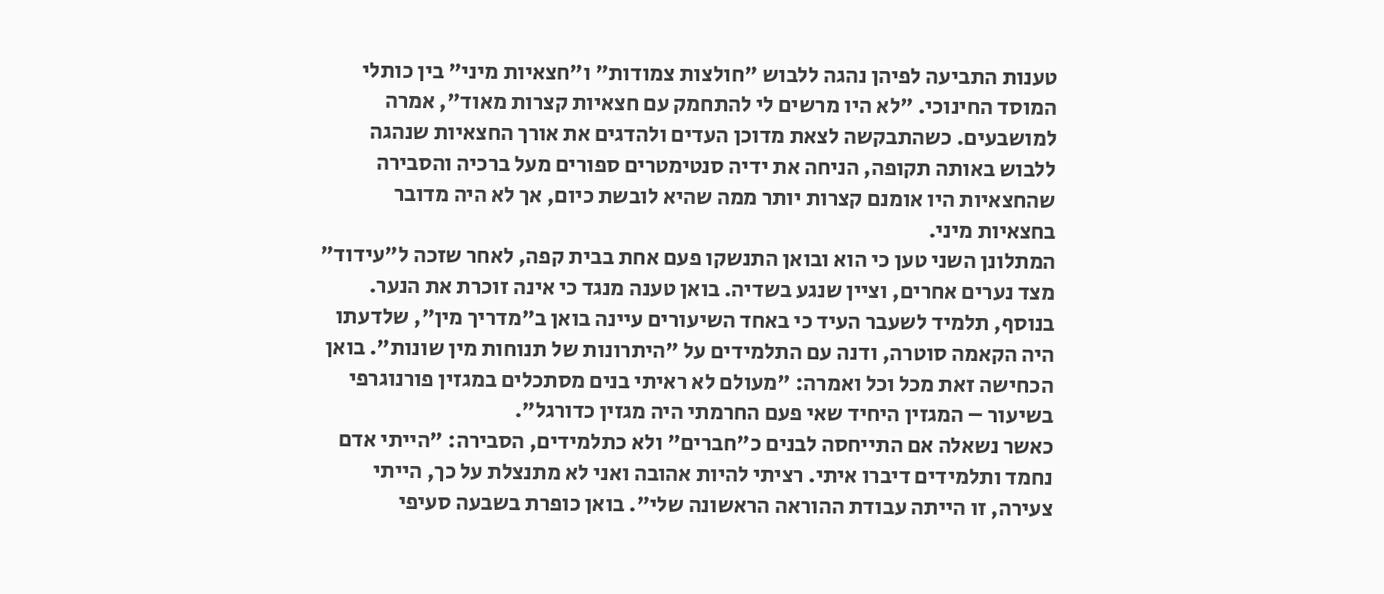טענות התביעה לפיהן נהגה ללבוש "חולצות צמודות" ו"חצאיות מיני" בין כותלי המוסד החינוכי. "לא היו מרשים לי להתחמק עם חצאיות קצרות מאוד", אמרה למושבעים. כשהתבקשה לצאת מדוכן העדים ולהדגים את אורך החצאיות שנהגה ללבוש באותה תקופה, הניחה את ידיה סנטימטרים ספורים מעל ברכיה והסבירה שהחצאיות היו אומנם קצרות יותר ממה שהיא לובשת כיום, אך לא היה מדובר בחצאיות מיני.
המתלונן השני טען כי הוא ובואן התנשקו פעם אחת בבית קפה, לאחר שזכה ל"עידוד" מצד נערים אחרים, וציין שנגע בשדיה. בואן טענה מנגד כי אינה זוכרת את הנער. בנוסף, תלמיד לשעבר העיד כי באחד השיעורים עיינה בואן ב"מדריך מין", שלדעתו היה הקאמה סוטרה, ודנה עם התלמידים על "היתרונות של תנוחות מין שונות". בואן הכחישה זאת מכל וכל ואמרה: "מעולם לא ראיתי בנים מסתכלים במגזין פורנוגרפי בשיעור – המגזין היחיד שאי פעם החרמתי היה מגזין כדורגל".
כאשר נשאלה אם התייחסה לבנים כ"חברים" ולא כתלמידים, הסבירה: "הייתי אדם נחמד ותלמידים דיברו איתי. רציתי להיות אהובה ואני לא מתנצלת על כך, הייתי צעירה, זו הייתה עבודת ההוראה הראשונה שלי". בואן כופרת בשבעה סעיפי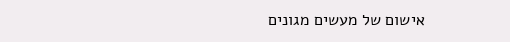אישום של מעשים מגונים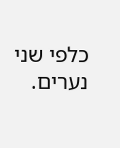כלפי שני נערים.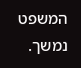המשפט נמשך.